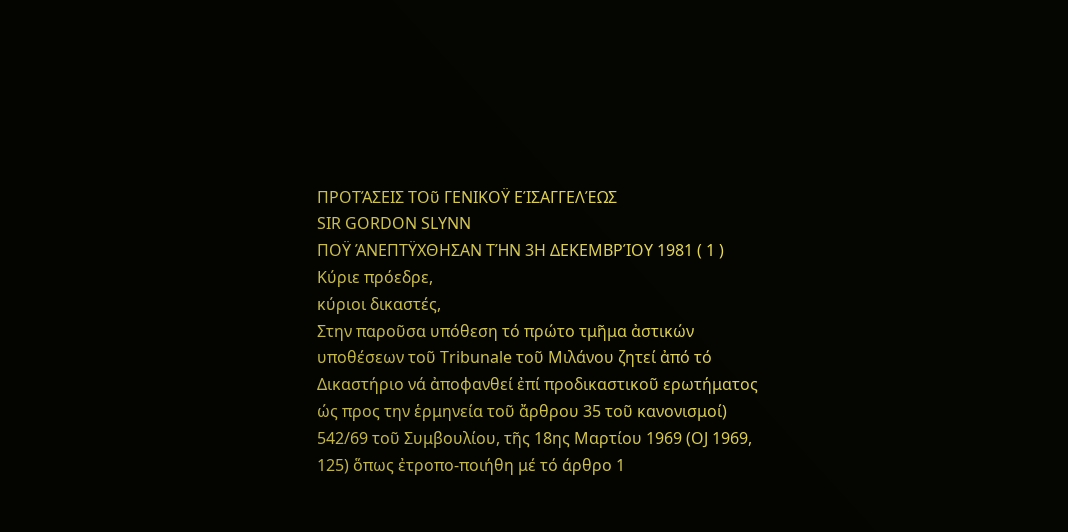ΠΡΟΤΆΣΕΙΣ ΤΟῦ ΓΕΝΙΚΟΫ ΕΊΣΑΓΓΕΛΈΩΣ
SIR GORDON SLYNN
ΠΟΫ ΆΝΕΠΤΫΧΘΗΣΑΝ ΤΉΝ 3Η ΔΕΚΕΜΒΡΊΟΥ 1981 ( 1 )
Κύριε πρόεδρε,
κύριοι δικαστές,
Στην παροῦσα υπόθεση τό πρώτο τμῆμα ἀστικών υποθέσεων τοῦ Tribunale τοῦ Μιλάνου ζητεί ἀπό τό Δικαστήριο νά ἀποφανθεί ἐπί προδικαστικοῦ ερωτήματος ώς προς την ἑρμηνεία τοῦ ἄρθρου 35 τοῦ κανονισμοί) 542/69 τοῦ Συμβουλίου, τῆς 18ης Μαρτίου 1969 (OJ 1969, 125) ὅπως ἐτροπο-ποιήθη μέ τό άρθρο 1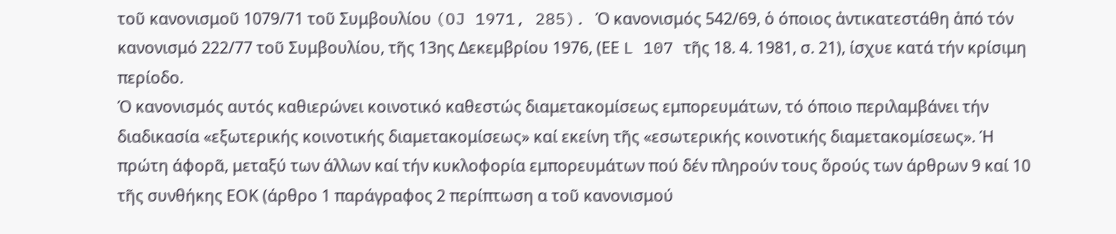τοῦ κανονισμοῦ 1079/71 τοῦ Συμβουλίου (OJ 1971, 285). Ό κανονισμός 542/69, ὁ όποιος ἀντικατεστάθη ἀπό τόν κανονισμό 222/77 τοῦ Συμβουλίου, τῆς 13ης Δεκεμβρίου 1976, (ΕΕ L 107 τῆς 18. 4. 1981, σ. 21), ίσχυε κατά τήν κρίσιμη περίοδο.
Ό κανονισμός αυτός καθιερώνει κοινοτικό καθεστώς διαμετακομίσεως εμπορευμάτων, τό όποιο περιλαμβάνει τήν διαδικασία «εξωτερικής κοινοτικής διαμετακομίσεως» καί εκείνη τῆς «εσωτερικής κοινοτικής διαμετακομίσεως». Ή πρώτη άφορᾶ, μεταξύ των άλλων καί τήν κυκλοφορία εμπορευμάτων πού δέν πληρούν τους ὅρούς των άρθρων 9 καί 10 τῆς συνθήκης ΕΟΚ (άρθρο 1 παράγραφος 2 περίπτωση α τοῦ κανονισμού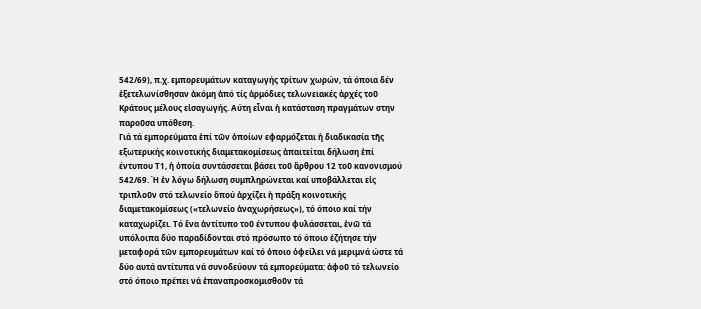542/69), π.χ. εμπορευμάτων καταγωγής τρίτων χωρών, τά όποια δέν ἐξετελωνίσθησαν ἀκόμη ἀπό τίς ἁρμόδιες τελωνειακές ἀρχές τοῦ Κράτους μέλους εἰσαγωγής. Αύτη εἶναι ἡ κατάσταση πραγμάτων στην παροῦσα υπόθεση.
Γιά τά εμπορεύματα ἐπί τῶν ὁποίων εφαρμόζεται ἡ διαδικασία τῆς εξωτερικής κοινοτικής διαμετακομίσεως ἀπαιτείται δήλωση ἐπί έντυπου Τ1, ἡ ὁποία συντάσσεται βάσει τοῦ ἄρθρου 12 τοῦ κανονισμού 542/69. Ή ἐν λόγω δήλωση συμπληρώνεται καί υποβάλλεται εἰς τριπλοῦν στό τελωνείο ὅπού ἀρχίζει ἡ πράξη κοινοτικής διαμετακομίσεως («τελωνείο ἀναχωρήσεως»), τό όποιο καί τήν καταχωρίζει. Τό ἕνα ἀντίτυπο τοῦ έντυπου φυλάσσεται, ἐνῶ τά υπόλοιπα δύο παραδίδονται στό πρόσωπο τό όποιο ἐζήτησε τήν μεταφορά τῶν εμπορευμάτων καί τό ὁποιο ὀφείλει νά μεριμνά ώστε τά δύο αυτά αντίτυπα νά συνοδεύουν τά εμπορεύματα: ἀφοῦ τό τελωνείο στό όποιο πρέπει νά ἐπαναπροσκομισθοῦν τά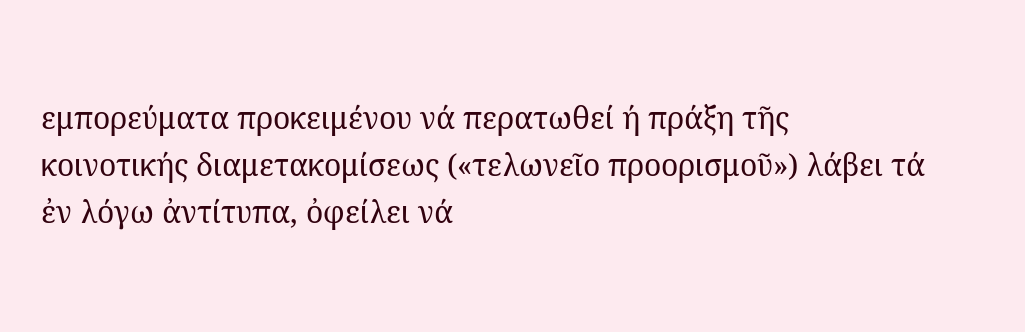εμπορεύματα προκειμένου νά περατωθεί ή πράξη τῆς κοινοτικής διαμετακομίσεως («τελωνεῖο προορισμοῦ») λάβει τά ἐν λόγω ἀντίτυπα, ὀφείλει νά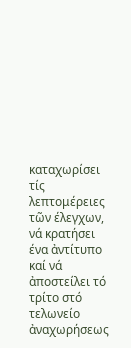καταχωρίσει τίς λεπτομέρειες τῶν έλεγχων, νά κρατήσει ένα ἀντίτυπο καί νά ἀποστείλει τό τρίτο στό τελωνείο ἀναχωρήσεως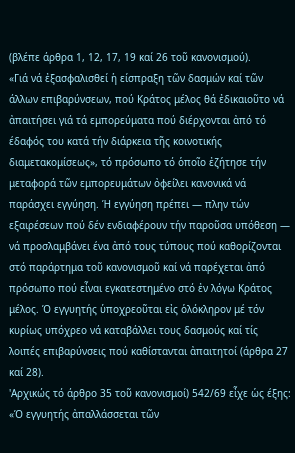(βλέπε άρθρα 1, 12, 17, 19 καί 26 τοῦ κανονισμού).
«Γιά νά ἐξασφαλισθεί ἡ είσπραξη τῶν δασμών καί τῶν άλλων επιβαρύνσεων, πού Κράτος μέλος θά ἐδικαιοῦτο νά ἀπαιτήσει γιά τά εμπορεύματα πού διέρχονται ἀπό τό έδαφός του κατά τήν διάρκεια τῆς κοινοτικής διαμετακομίσεως», τό πρόσωπο τό ὁποῖο ἐζήτησε τήν μεταφορά τῶν εμπορευμάτων ὀφείλει κανονικά νά παράσχει εγγύηση. Ή εγγύηση πρέπει — πλην τών εξαιρέσεων πού δέν ενδιαφέρουν τήν παροῦσα υπόθεση — νά προσλαμβάνει ένα ἀπό τους τύπους πού καθορίζονται στό παράρτημα τοῦ κανονισμοῦ καί νά παρέχεται ἀπό πρόσωπο πού εἶναι εγκατεστημένο στό ἐν λόγω Κράτος μέλος. Ό εγγυητής ὑποχρεοῦται εἰς ὁλόκληρον μέ τόν κυρίως υπόχρεο νά καταβάλλει τους δασμούς καί τίς λοιπές επιβαρύνσεις πού καθίστανται ἀπαιτητοί (άρθρα 27 καί 28).
'Αρχικώς τό άρθρο 35 τοῦ κανονισμοί) 542/69 εἶχε ὡς έξης:
«Ό εγγυητής ἀπαλλάσσεται τῶν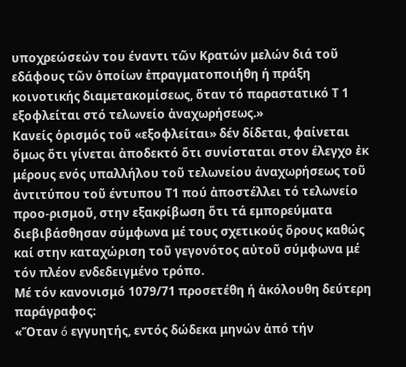υποχρεώσεών του έναντι τῶν Κρατών μελών διά τοῦ εδάφους τῶν ὁποίων ἐπραγματοποιήθη ή πράξη κοινοτικής διαμετακομίσεως, ὅταν τό παραστατικό Τ 1 εξοφλείται στό τελωνείο ἀναχωρήσεως.»
Κανείς ὁρισμός τοῦ «εξοφλείται» δέν δίδεται, φαίνεται ὅμως ὅτι γίνεται ἀποδεκτό ὅτι συνίσταται στον έλεγχο ἐκ μέρους ενός υπαλλήλου τοῦ τελωνείου ἀναχωρήσεως τοῦ ἀντιτύπου τοῦ έντυπου Τ1 πού ἀποστέλλει τό τελωνείο προο-ρισμοῦ, στην εξακρίβωση ὅτι τά εμπορεύματα διεβιβάσθησαν σύμφωνα μέ τους σχετικούς ὅρους καθώς καί στην καταχώριση τοῦ γεγονότος αὐτοῦ σύμφωνα μέ τόν πλέον ενδεδειγμένο τρόπο.
Μέ τόν κανονισμό 1079/71 προσετέθη ή ἀκόλουθη δεύτερη παράγραφος:
«Ὅταν ó εγγυητής, εντός δώδεκα μηνών ἀπό τήν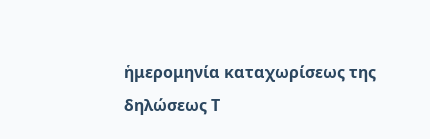ἡμερομηνία καταχωρίσεως της δηλώσεως Τ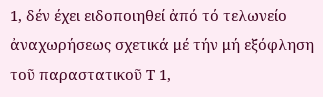1, δέν έχει ειδοποιηθεί ἀπό τό τελωνείο ἀναχωρήσεως σχετικά μέ τήν μή εξόφληση τοῦ παραστατικοῦ Τ 1,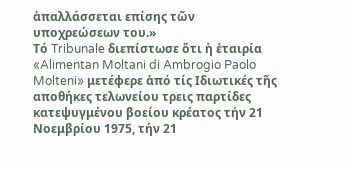ἀπαλλάσσεται επίσης τῶν υποχρεώσεων του.»
Τό Tribunale διεπίστωσε ὅτι ἡ ἑταιρία «Alimentan Moltani di Ambrogio Paolo Molteni» μετέφερε ἀπό τίς Ιδιωτικές τῆς αποθήκες τελωνείου τρεις παρτίδες κατεψυγμένου βοείου κρέατος τήν 21 Νοεμβρίου 1975, τήν 21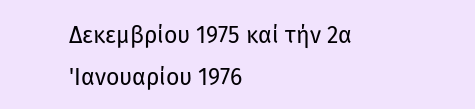Δεκεμβρίου 1975 καί τήν 2α 'Ιανουαρίου 1976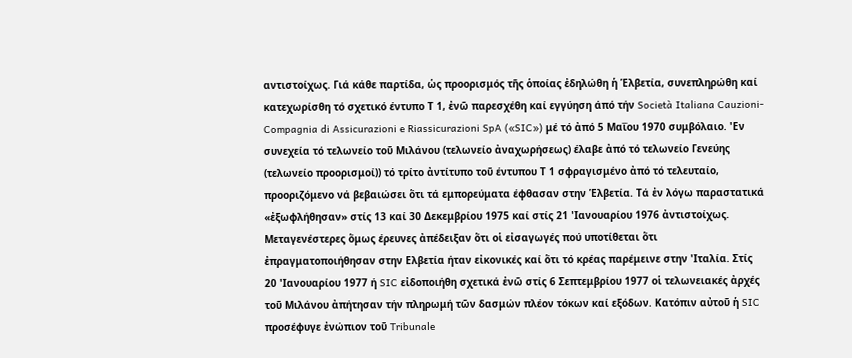αντιστοίχως. Γιά κάθε παρτίδα, ὡς προορισμός τῆς ὁποίας ἐδηλώθη ἡ Ἑλβετία, συνεπληρώθη καί κατεχωρίσθη τό σχετικό έντυπο Τ 1, ἐνῶ παρεσχέθη καί εγγύηση άπό τήν Società Italiana Cauzioni-Compagnia di Assicurazioni e Riassicurazioni SpA («SIC») μέ τό ἀπό 5 Μαΐου 1970 συμβόλαιο. 'Εν συνεχεία τό τελωνείο τοῦ Μιλάνου (τελωνείο ἀναχωρήσεως) έλαβε ἀπό τό τελωνείο Γενεύης (τελωνείο προορισμοί)) τό τρίτο ἀντίτυπο τοῦ έντυπου Τ 1 σφραγισμένο ἀπό τό τελευταίο, προοριζόμενο νά βεβαιώσει ὅτι τά εμπορεύματα έφθασαν στην Ἑλβετία. Τά ἐν λόγω παραστατικά «ἐξωφλήθησαν» στίς 13 καί 30 Δεκεμβρίου 1975 καί στίς 21 'Ιανουαρίου 1976 ἀντιστοίχως. Μεταγενέστερες ὅμως έρευνες ἀπέδειξαν ὅτι οἱ εἰσαγωγές πού υποτίθεται ὅτι ἐπραγματοποιήθησαν στην Ελβετία ήταν εἰκονικές καί ὅτι τό κρέας παρέμεινε στην 'Ιταλία. Στίς 20 'Ιανουαρίου 1977 ή SIC εἰδοποιήθη σχετικά ἐνῶ στίς 6 Σεπτεμβρίου 1977 οἱ τελωνειακές ἀρχές τοῦ Μιλάνου ἀπήτησαν τήν πληρωμή τῶν δασμών πλέον τόκων καί εξόδων. Κατόπιν αὐτοῦ ἡ SIC προσέφυγε ἐνώπιον τοῦ Tribunale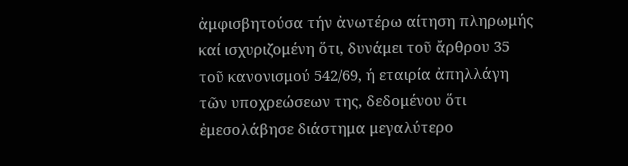ἀμφισβητούσα τήν ἀνωτέρω αίτηση πληρωμής καί ισχυριζομένη ὅτι, δυνάμει τοῦ ἄρθρου 35 τοῦ κανονισμού 542/69, ή εταιρία ἀπηλλάγη τῶν υποχρεώσεων της, δεδομένου ὅτι ἐμεσολάβησε διάστημα μεγαλύτερο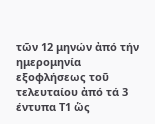τῶν 12 μηνών ἀπό τήν ημερομηνία εξοφλήσεως τοῦ τελευταίου ἀπό τά 3 έντυπα Τ1 ὥς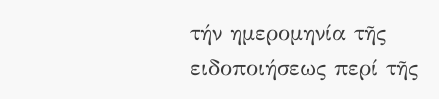τήν ημερομηνία τῆς ειδοποιήσεως περί τῆς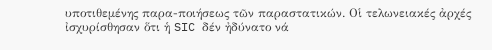υποτιθεμένης παρα-ποιήσεως τῶν παραστατικών. Οἱ τελωνειακές ἀρχές ἰσχυρίσθησαν ὅτι ἡ SIC δέν ἠδύνατο νά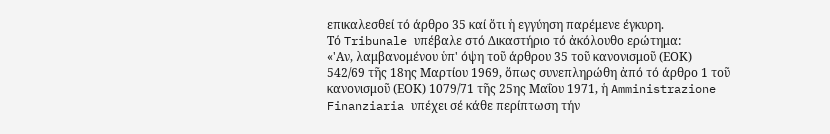επικαλεσθεί τό άρθρο 35 καί ὅτι ἡ εγγύηση παρέμενε έγκυρη.
Τό Tribunale υπέβαλε στό Δικαστήριο τό ἀκόλουθο ερώτημα:
«'Αν, λαμβανομένου ὑπ' όψη τοῦ άρθρου 35 τοῦ κανονισμοῦ (ΕΟΚ) 542/69 τῆς 18ης Μαρτίου 1969, ὅπως συνεπληρώθη ἀπό τό άρθρο 1 τοῦ κανονισμοῦ (ΕΟΚ) 1079/71 τῆς 25ης Μαΐου 1971, ἡ Amministrazione Finanziaria υπέχει σέ κάθε περίπτωση τήν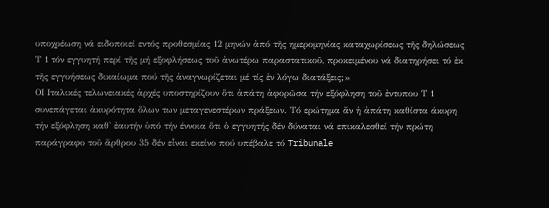υποχρέωση νά ειδοποιεί εντός προθεσμίας 12 μηνών ἀπό τῆς ημερομηνίας καταχωρίσεως τῆς δηλώσεως Τ 1 τόν εγγυητή περί τῆς μή εξοφλήσεως τοῦ ἀνωτέρω παραστατικοῦ, προκειμένου νά διατηρήσει τό ἐκ τῆς εγγυήσεως δικαίωμα πού τῆς ἀναγνωρίζεται μέ τίς ἐν λόγω διατάξεις;»
ΟΙ Ιταλικές τελωνειακές ἀρχές υποστηρίζουν ὅτι ἀπάτη ἀφορῶσα τήν εξόφληση τοῦ ἐντυπου Τ 1 συνεπάγεται ἀκυρότητα ὅλων των μεταγενεστέρων πράξεων. Τό ερώτημα ἄν ἡ ἀπάτη καθίστα άκυρη τήν εξόφληση καθ' ἐαυτήν ὑπό τήν έννοια ὅτι ὁ εγγυητής δέν δύναται νά επικαλεσθεί τήν πρώτη παράγραφο τοῦ ἄρθρου 35 δέν εἶναι εκείνο πού υπέβαλε τό Tribunale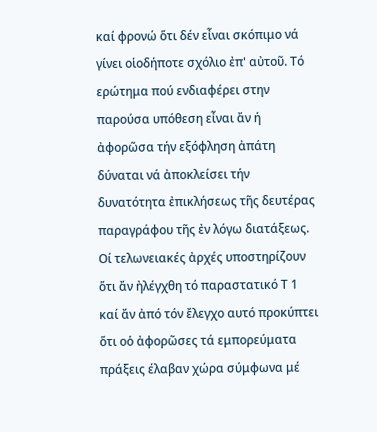καί φρονώ ὅτι δέν εἶναι σκόπιμο νά γίνει οἱοδήποτε σχόλιο ἐπ' αὐτοῦ. Τό ερώτημα πού ενδιαφέρει στην παρούσα υπόθεση εἶναι ἄν ή ἀφορῶσα τήν εξόφληση ἀπάτη δύναται νά ἀποκλείσει τήν δυνατότητα ἐπικλήσεως τῆς δευτέρας παραγράφου τῆς ἐν λόγω διατάξεως.
Οί τελωνειακές ἀρχές υποστηρίζουν ὅτι ἄν ἠλέγχθη τό παραστατικό Τ 1 καί ἄν ἀπό τόν ἔλεγχο αυτό προκύπτει ὅτι οὁ ἀφορῶσες τά εμπορεύματα πράξεις έλαβαν χώρα σύμφωνα μέ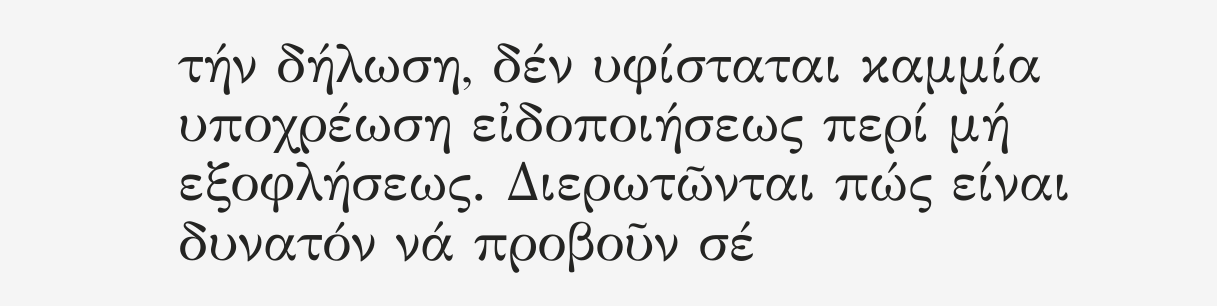τήν δήλωση, δέν υφίσταται καμμία υποχρέωση εἰδοποιήσεως περί μή εξοφλήσεως. Διερωτῶνται πώς είναι δυνατόν νά προβοῦν σέ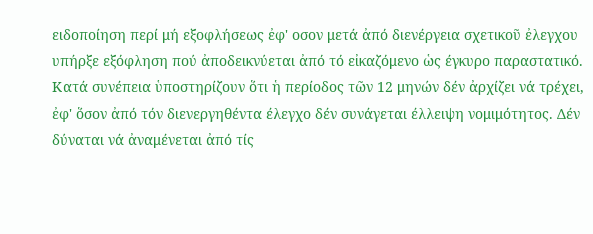ειδοποίηση περί μή εξοφλήσεως ἐφ' οσον μετά ἀπό διενέργεια σχετικοῦ ἐλεγχου υπήρξε εξόφληση πού ἀποδεικνύεται ἀπό τό εἰκαζόμενο ὡς έγκυρο παραστατικό. Κατά συνέπεια ὑποστηρίζουν ὅτι ἡ περίοδος τῶν 12 μηνών δέν ἀρχίζει νά τρέχει, ἐφ' ὅσον ἀπό τόν διενεργηθέντα έλεγχο δέν συνάγεται έλλειψη νομιμότητος. Δέν δύναται νά ἀναμένεται ἀπό τίς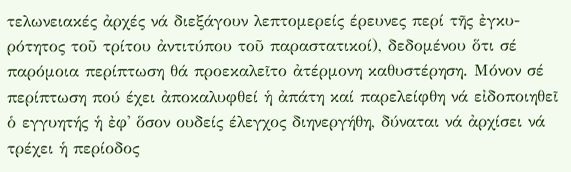τελωνειακές ἀρχές νά διεξάγουν λεπτομερείς έρευνες περί τῆς ἐγκυ-ρότητος τοῦ τρίτου ἀντιτύπου τοῦ παραστατικοί), δεδομένου ὅτι σέ παρόμοια περίπτωση θά προεκαλεῖτο ἀτέρμονη καθυστέρηση. Μόνον σέ περίπτωση πού έχει ἀποκαλυφθεί ἡ ἀπάτη καί παρελείφθη νά εἰδοποιηθεῖ ὁ εγγυητής ἡ ἐφ' ὅσον ουδείς έλεγχος διηνεργήθη, δύναται νά ἀρχίσει νά τρέχει ἡ περίοδος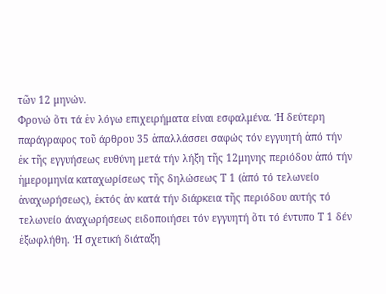τῶν 12 μηνών.
Φρονώ ὅτι τά ἐν λόγω επιχειρήματα είναι εσφαλμένα. Ή δεύτερη παράγραφος τοῦ άρθρου 35 ἀπαλλάσσει σαφώς τόν εγγυητή ἀπό τήν ἐκ τῆς εγγυήσεως ευθύνη μετά τήν λήξη τῆς 12μηνης περιόδου ἀπό τήν ἡμερομηνία καταχωρίσεως τῆς δηλώσεως Τ 1 (ἀπό τό τελωνείο ἀναχωρήσεως), ἐκτός ἀν κατά τήν διάρκεια τῆς περιόδου αυτής τό τελωνείο άναχωρήσεως ειδοποιήσει τόν εγγυητή ὅτι τό έντυπο Τ 1 δέν ἐξωφλήθη. Ή σχετική διάταξη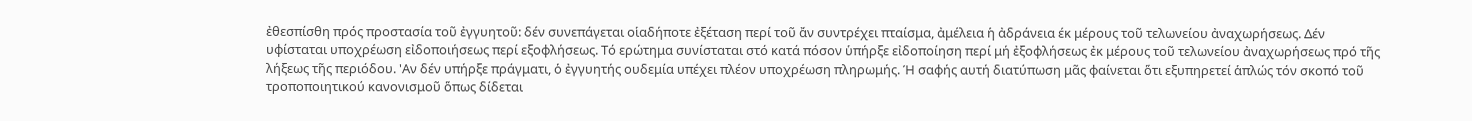ἐθεσπίσθη πρός προστασία τοῦ ἐγγυητοῦ: δέν συνεπάγεται οἱαδήποτε ἐξέταση περί τοῦ ἄν συντρέχει πταίσμα, ἀμέλεια ἡ ἀδράνεια έκ μέρους τοῦ τελωνείου ἀναχωρήσεως. Δέν υφίσταται υποχρέωση εἰδοποιήσεως περί εξοφλήσεως. Τό ερώτημα συνίσταται στό κατά πόσον ὑπήρξε εἰδοποίηση περί μή ἐξοφλήσεως ἐκ μέρους τοῦ τελωνείου ἀναχωρήσεως πρό τῆς λήξεως τῆς περιόδου. 'Αν δέν υπήρξε πράγματι, ὁ ἐγγυητής ουδεμία υπέχει πλέον υποχρέωση πληρωμής. Ή σαφής αυτή διατύπωση μᾶς φαίνεται ὅτι εξυπηρετεί ἁπλώς τόν σκοπό τοῦ τροποποιητικού κανονισμοῦ ὅπως δίδεται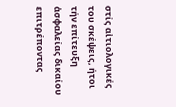στίς αἰτιολογικές του σκέψεις, ήτοι τήν επίτευξη ἀσφαλείας δικαίου επιτρέποντας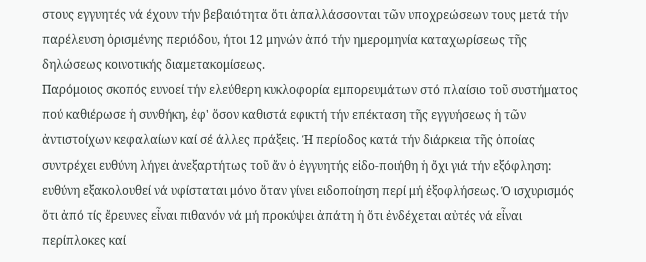στους εγγυητές νά έχουν τήν βεβαιότητα ὅτι ἀπαλλάσσονται τῶν υποχρεώσεων τους μετά τήν παρέλευση ὁρισμένης περιόδου, ήτοι 12 μηνών ἀπό τήν ημερομηνία καταχωρίσεως τῆς δηλώσεως κοινοτικής διαμετακομίσεως.
Παρόμοιος σκοπός ευνοεί τήν ελεύθερη κυκλοφορία εμπορευμάτων στό πλαίσιο τοῦ συστήματος πού καθιέρωσε ἡ συνθήκη, ἐφ' ὅσον καθιστά εφικτή τήν επέκταση τῆς εγγυήσεως ἡ τῶν ἀντιστοίχων κεφαλαίων καί σέ άλλες πράξεις. Ή περίοδος κατά τήν διάρκεια τῆς ὁποίας συντρέχει ευθύνη λήγει ἀνεξαρτήτως τοῦ ἄν ὁ ἐγγυητής εἰδο-ποιήθη ἡ ὄχι γιά τήν εξόφληση: ευθύνη εξακολουθεί νά υφίσταται μόνο ὅταν γίνει ειδοποίηση περί μή ἐξοφλήσεως. Ό ισχυρισμός ὅτι ἀπό τίς ἔρευνες εἶναι πιθανόν νά μή προκύψει ἀπάτη ἡ ὅτι ἐνδέχεται αὐτές νά εἶναι περίπλοκες καί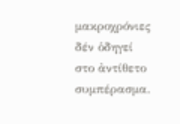μακροχρόνιες δέν ὁδηγεί στο ἀντίθετο συμπέρασμα.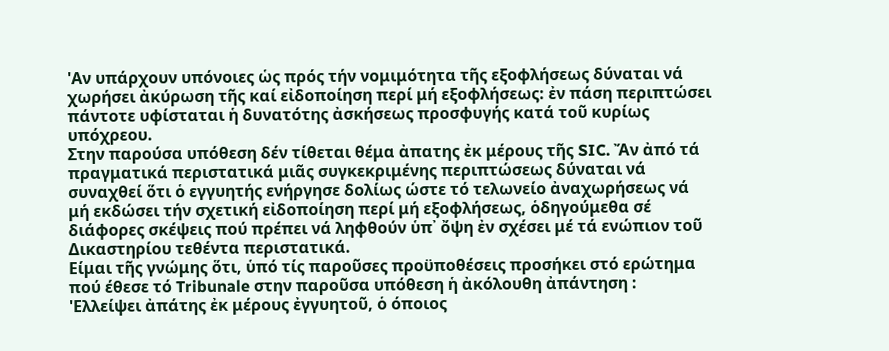'Αν υπάρχουν υπόνοιες ὡς πρός τήν νομιμότητα τῆς εξοφλήσεως δύναται νά χωρήσει ἀκύρωση τῆς καί εἰδοποίηση περί μή εξοφλήσεως: ἐν πάση περιπτώσει πάντοτε υφίσταται ἡ δυνατότης ἀσκήσεως προσφυγής κατά τοῦ κυρίως υπόχρεου.
Στην παρούσα υπόθεση δέν τίθεται θέμα ἀπατης ἐκ μέρους τῆς SIC. Ἄν ἀπό τά πραγματικά περιστατικά μιᾶς συγκεκριμένης περιπτώσεως δύναται νά συναχθεί ὅτι ὁ εγγυητής ενήργησε δολίως ώστε τό τελωνείο ἀναχωρήσεως νά μή εκδώσει τήν σχετική εἰδοποίηση περί μή εξοφλήσεως, ὁδηγούμεθα σέ διάφορες σκέψεις πού πρέπει νά ληφθούν ὑπ᾽ ὄψη ἐν σχέσει μέ τά ενώπιον τοῦ Δικαστηρίου τεθέντα περιστατικά.
Είμαι τῆς γνώμης ὅτι, ὑπό τίς παροῦσες προϋποθέσεις προσήκει στό ερώτημα πού έθεσε τό Tribunale στην παροῦσα υπόθεση ἡ ἀκόλουθη ἀπάντηση :
'Ελλείψει ἀπάτης ἐκ μέρους ἐγγυητοῦ, ὁ όποιος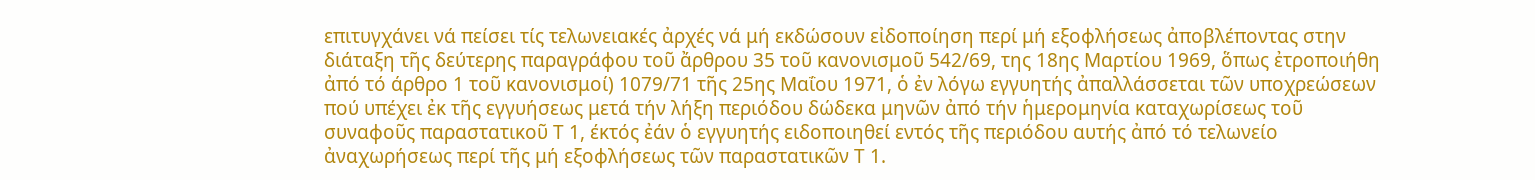επιτυγχάνει νά πείσει τίς τελωνειακές ἀρχές νά μή εκδώσουν εἰδοποίηση περί μή εξοφλήσεως ἀποβλέποντας στην διάταξη τῆς δεύτερης παραγράφου τοῦ ἄρθρου 35 τοῦ κανονισμοῦ 542/69, της 18ης Μαρτίου 1969, ὅπως ἐτροποιήθη ἀπό τό άρθρο 1 τοῦ κανονισμοί) 1079/71 τῆς 25ης Μαΐου 1971, ὁ ἐν λόγω εγγυητής ἀπαλλάσσεται τῶν υποχρεώσεων πού υπέχει ἐκ τῆς εγγυήσεως μετά τήν λήξη περιόδου δώδεκα μηνῶν ἀπό τήν ἡμερομηνία καταχωρίσεως τοῦ συναφοῦς παραστατικοῦ Τ 1, έκτός ἐάν ὁ εγγυητής ειδοποιηθεί εντός τῆς περιόδου αυτής ἀπό τό τελωνείο ἀναχωρήσεως περί τῆς μή εξοφλήσεως τῶν παραστατικῶν Τ 1.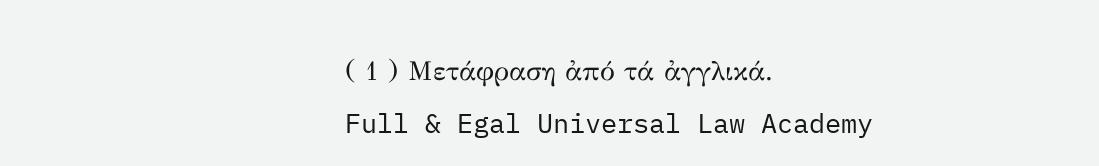( 1 ) Μετάφραση ἀπό τά ἀγγλικά.
Full & Egal Universal Law Academy